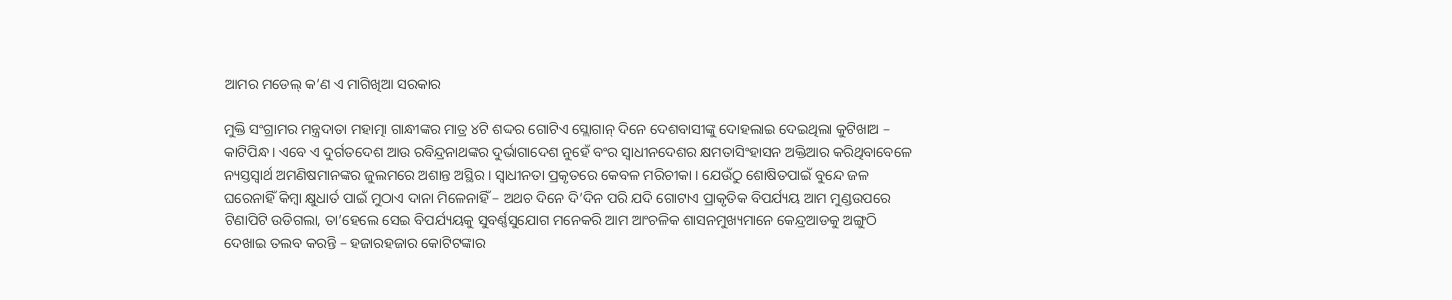ଆମର ମଡେଲ୍ କ’ଣ ଏ ମାଗିଖିଆ ସରକାର

ମୁକ୍ତି ସଂଗ୍ରାମର ମନ୍ତ୍ରଦାତା ମହାତ୍ମା ଗାନ୍ଧୀଙ୍କର ମାତ୍ର ୪ଟି ଶଦ୍ଦର ଗୋଟିଏ ସ୍ଲୋଗାନ୍ ଦିନେ ଦେଶବାସୀଙ୍କୁ ଦୋହଲାଇ ଦେଇଥିଲା କୁଟିଖାଅ – କାଟିପିନ୍ଧ । ଏବେ ଏ ଦୁର୍ଗତଦେଶ ଆଉ ରବିନ୍ଦ୍ରନାଥଙ୍କର ଦୁର୍ଭାଗାଦେଶ ନୁହେଁ ବଂର ସ୍ୱାଧୀନଦେଶର କ୍ଷମତାସିଂହାସନ ଅକ୍ତିଆର କରିଥିବାବେଳେ ନ୍ୟସ୍ତସ୍ୱାର୍ଥ ଅମଣିଷମାନଙ୍କର ଜୁଲମରେ ଅଶାନ୍ତ ଅସ୍ଥିର । ସ୍ୱାଧୀନତା ପ୍ରକୃତରେ କେବଳ ମରିଚୀକା । ଯେଉଁଠୁ ଶୋଷିତପାଇଁ ବୁନ୍ଦେ ଜଳ ଘରେନାହିଁ କିମ୍ବା କ୍ଷୁଧାର୍ତ ପାଇଁ ମୁଠାଏ ଦାନା ମିଳେନାହିଁ – ଅଥଚ ଦିନେ ଦି’ଦିନ ପରି ଯଦି ଗୋଟାଏ ପ୍ରାକୃତିକ ବିପର୍ଯ୍ୟୟ ଆମ ମୁଣ୍ଡଉପରେ ଟିଣାପିଟି ଉଡିଗଲା, ତା’ହେଲେ ସେଇ ବିପର୍ଯ୍ୟୟକୁ ସୁବର୍ଣ୍ଣସୁଯୋଗ ମନେକରି ଆମ ଆଂଚଳିକ ଶାସନମୁଖ୍ୟମାନେ କେନ୍ଦ୍ରଆଡକୁ ଅଙ୍ଗୁଠି ଦେଖାଇ ତଲବ କରନ୍ତି – ହଜାରହଜାର କୋଟିଟଙ୍କାର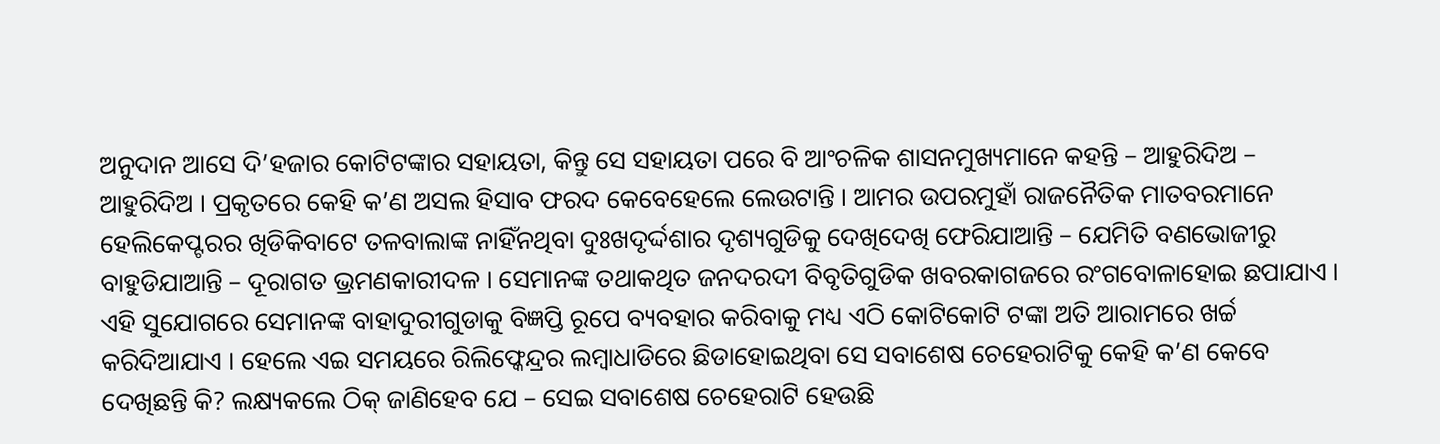ଅନୁଦାନ ଆସେ ଦି’ହଜାର କୋଟିଟଙ୍କାର ସହାୟତା, କିନ୍ତୁ ସେ ସହାୟତା ପରେ ବି ଆଂଚଳିକ ଶାସନମୁଖ୍ୟମାନେ କହନ୍ତି – ଆହୁରିଦିଅ – ଆହୁରିଦିଅ । ପ୍ରକୃତରେ କେହି କ’ଣ ଅସଲ ହିସାବ ଫରଦ କେବେହେଲେ ଲେଉଟାନ୍ତି । ଆମର ଉପରମୁହାଁ ରାଜନୈତିକ ମାତବରମାନେ ହେଲିକେପ୍ଟରର ଖିଡିକିବାଟେ ତଳବାଲାଙ୍କ ନାହିଁନଥିବା ଦୁଃଖଦୃର୍ଦ୍ଦଶାର ଦୃଶ୍ୟଗୁଡିକୁ ଦେଖିଦେଖି ଫେରିଯାଆନ୍ତି – ଯେମିତି ବଣଭୋଜୀରୁ ବାହୁଡିଯାଆନ୍ତି – ଦୂରାଗତ ଭ୍ରମଣକାରୀଦଳ । ସେମାନଙ୍କ ତଥାକଥିତ ଜନଦରଦୀ ବିବୃତିଗୁଡିକ ଖବରକାଗଜରେ ରଂଗବୋଳାହୋଇ ଛପାଯାଏ । ଏହି ସୁଯୋଗରେ ସେମାନଙ୍କ ବାହାଦୁରୀଗୁଡାକୁ ବିଜ୍ଞପ୍ତି ରୂପେ ବ୍ୟବହାର କରିବାକୁ ମଧ୍ୟ ଏଠି କୋଟିକୋଟି ଟଙ୍କା ଅତି ଆରାମରେ ଖର୍ଚ୍ଚ କରିଦିଆଯାଏ । ହେଲେ ଏଇ ସମୟରେ ରିଲିଫ୍କେନ୍ଦ୍ରର ଲମ୍ବାଧାଡିରେ ଛିଡାହୋଇଥିବା ସେ ସବାଶେଷ ଚେହେରାଟିକୁ କେହି କ’ଣ କେବେ ଦେଖିଛନ୍ତି କି? ଲକ୍ଷ୍ୟକଲେ ଠିକ୍ ଜାଣିହେବ ଯେ – ସେଇ ସବାଶେଷ ଚେହେରାଟି ହେଉଛି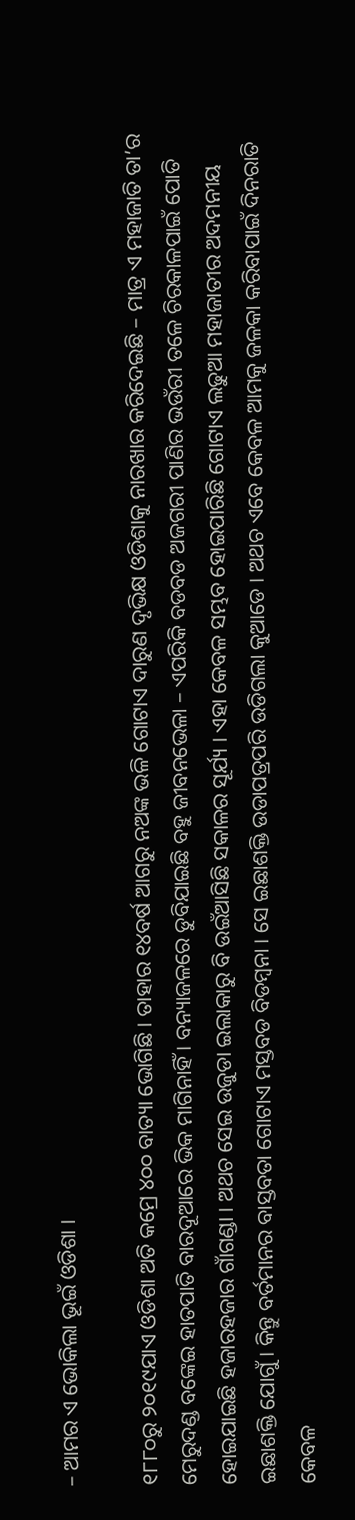– ଆମର ଏ ଭୋକିଲା ଭୂଇଁ ଓଡିଶା ।

୧୮୮୦ରୁ ୨୦୧୯ଯାଏ ଓଡିଶା ଅତି କମ୍ରେ ୪୦୦ ବାତ୍ୟା ଭୋଗିଛି । ତାହାର ୧୪ବର୍ଷ ଆଗରୁ ନଅଙ୍କ ଭଳି ଗୋଟାଏ ଦାରୁଣ ଦୃଭିକ୍ଷ ଓଡିଶାକୁ ନାରଖାର କରିଦେଇଛି – ମାତ୍ର ଏ ମହାଜାତି ତା’ର ମେରୁଦଣ୍ଡ ବଙ୍କେଇ ହାତପାତି ବାରଦୂଆରେ ଭିକ ମାଗିନାହିଁ । ବନ୍ୟାଜଳରେ ଡୁବିଯାଇଛି ବହୁ ଜୀବନଭେଳା – ଏପରିକି ବଡବଡ ଅଜଗରୀ ପାଣିର ଭଉଁରୀ ତଳେ ଚିରକାଳପାଇଁ ପୋତି ହୋଇଯାଇଛି ହଜାରହଜାର ଗାଁଗଣ୍ଡା । ଅଥଚ ସେଇ ଉଜୁଡା ଇଲାକାରୁ ବି ଉଇଁଆସିଛି ସକାଳର ସୂର୍ଯ୍ୟ । ଏହା କେବଳ ସମ୍ଭବ ହୋଇପାରିଛି ଗୋଟାଏ ଲଢୁଆ ମହାଜାତୀର ଅଦମନୀୟ ଇଛାଶକ୍ତି ଯୋଗୁଁ । କିନ୍ତୁ ବର୍ତମାନର ବାସ୍ତବତା ଗୋଟାଏ ମସ୍ତବଡ ବିଡମ୍ବନା । ସେ ଇଛାଶକ୍ତି ଉଡାପତ୍ରପରି ଉଡିଗଲା କୁଆଡେ । ଅଥଚ ଏବେ କେବଳ ଆମକୁ ଜଳକା କରିବାପାଇଁ ଦିନରାତି କେବଳ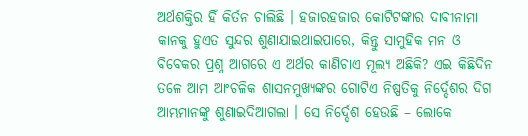ଅର୍ଥଶକ୍ତିର ହିଁ କିର୍ତନ ଚାଲିଛି । ହଜାରହଜାର କୋଟିଟଙ୍କାର ଦାବୀନାମା କାନକୁ ହୁଏତ ସୁନ୍ଦର ଶୁଣାଯାଇଥାଇପାରେ, କିନ୍ତୁ ସାମୁହିକ ମନ ଓ ବିବେକର ପ୍ରଶ୍ନ ଆଗରେ ଏ ଅର୍ଥର କାଣିଚାଏ ମୂଲ୍ୟ ଅଛିକି? ଏଇ କିଛିଦିନ ତଳେ ଆମ ଆଂଚଳିକ ଶାସନମୁଖ୍ୟଙ୍କର ଗୋଟିଏ ନିଷ୍ପତିକୁ ନିର୍ଦ୍ଦେଶର ଦିଗ ଆମ୍ଭମାନଙ୍କୁ ଶୁଣାଇଦିଆଗଲା । ସେ ନିର୍ଦ୍ଦେଶ ହେଉଛି – ଲୋକେ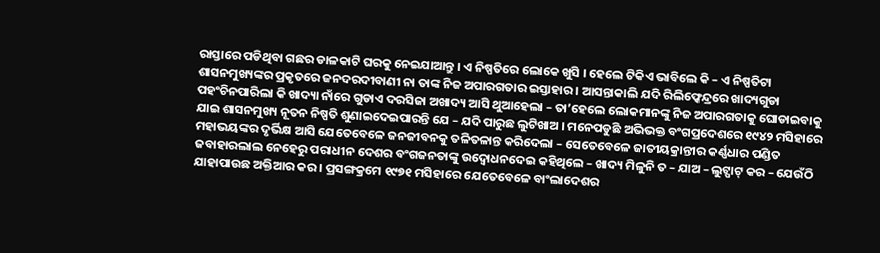ରାସ୍ତାରେ ପଡିଥିବା ଗଛର ଡାଳକାଟି ଘରକୁ ନେଇଯାଆନ୍ତୁ । ଏ ନିଷ୍ପତିରେ ଲୋକେ ଖୁସି । ହେଲେ ଟିକିଏ ଭାବିଲେ କି – ଏ ନିଷ୍ପତିଟା ଶାସନମୁଖ୍ୟଙ୍କର ପ୍ରକୃତରେ ଜନଦରଦୀବାଣୀ ନା ତାଙ୍କ ନିଜ ଅପାରଗତାର ଇସ୍ତାହାର । ଆସନ୍ତାକାଲି ଯଦି ରିଲିଫ୍କେନ୍ଦ୍ରରେ ଖାଦ୍ୟଗୁଡା ପହଂଚିନପାରିଲା କି ଖାଦ୍ୟା ନାଁରେ ଗୁଡାଏ ଦରସିଜା ଅଖାଦ୍ୟ ଆସି ଥୁଆହେଲା – ତା’ହେଲେ ଲୋକମାନଙ୍କୁ ନିଜ ଅପାରଗତାକୁ ଘୋଡାଇବାକୁ ଯାଇ ଶାସନମୁଖ୍ୟ ନୂତନ ନିଷ୍ପତି ଶୁଣାଇଦେଇପାରନ୍ତି ଯେ – ଯଦି ପାରୁଛ ଲୁଟିଖାଅ । ମନେପଡୁଛି ଅଭିଭକ୍ତ ବଂଗପ୍ରଦେଶରେ ୧୯୪୨ ମସିହାରେ ମହାଭୟଙ୍କର ଦୃର୍ଭିକ୍ଷ ଆସି ଯେତେବେଳେ ଜନଜୀବନକୁ ତଳିତଳାନ୍ତ କରିଦେଲା – ସେତେବେଳେ ଜାତୀୟକ୍ରାନ୍ତୀର କର୍ଣ୍ଣଧାର ପଣ୍ଡିତ ଜବାହାରଲାଲ ନେହେରୁ ପରାଧୀନ ଦେଶର ବଂଗଜନତାଙ୍କୁ ଉଦ୍ବୋଧନଦେଇ କହିଥିଲେ – ଖାଦ୍ୟ ମିଳୁନି ତ – ଯାଅ – ଲୁଟ୍ପାଟ୍ କର – ଯେଉଁଠି ଯାହାପାଉଛ ଅକ୍ତିଆର କର । ପ୍ରସଙ୍ଗକ୍ରମେ ୧୯୭୧ ମସିହାରେ ଯେତେବେଳେ ବାଂଲାଦେଶର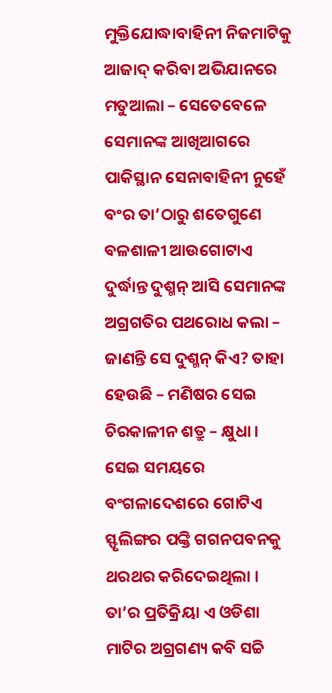ମୁକ୍ତିଯୋଦ୍ଧାବାହିନୀ ନିଜମାଟିକୁ ଆଜାଦ୍ କରିବା ଅଭିଯାନରେ ମତୁଆଲା – ସେତେବେଳେ ସେମାନଙ୍କ ଆଖିଆଗରେ ପାକିସ୍ଥାନ ସେନାବାହିନୀ ନୁହେଁ ବଂର ତା’ଠାରୁ ଶତେଗୁଣେ ବଳଶାଳୀ ଆଉଗୋଟାଏ ଦୁର୍ଦ୍ଧାନ୍ତ ଦୁଶ୍ମନ୍ ଆସି ସେମାନଙ୍କ ଅଗ୍ରଗତିର ପଥରୋଧ କଲା – ଜାଣନ୍ତି ସେ ଦୁଶ୍ମନ୍ କିଏ? ତାହା ହେଉଛି – ମଣିଷର ସେଇ ଚିରକାଳୀନ ଶତ୍ରୁ – କ୍ଷୁଧା । ସେଇ ସମୟରେ ବଂଗଳାଦେଶରେ ଗୋଟିଏ ସ୍ଫୃଲିଙ୍ଗର ପଙ୍କ୍ତି ଗଗନପବନକୁ ଥରଥର କରିଦେଇଥିଲା । ତା’ର ପ୍ରତିକ୍ରିୟା ଏ ଓଡିଶା ମାଟିର ଅଗ୍ରଗଣ୍ୟ କବି ସଚ୍ଚି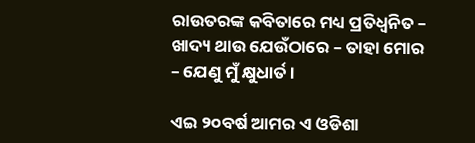ରାଉତରଙ୍କ କବିତାରେ ମଧ୍ୟ ପ୍ରତିଧ୍ୱନିତ – ଖାଦ୍ୟ ଥାଉ ଯେଉଁଠାରେ – ତାହା ମୋର – ଯେଣୁ ମୁଁ କ୍ଷୁଧାର୍ତ ।

ଏଇ ୨୦ବର୍ଷ ଆମର ଏ ଓଡିଶା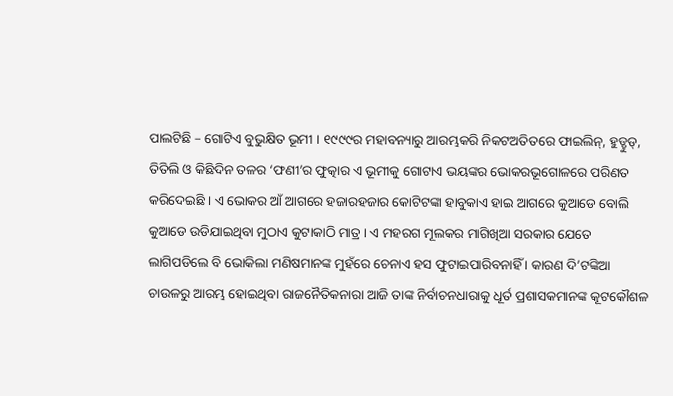ପାଲଟିଛି – ଗୋଟିଏ ବୁଭୁକ୍ଷିତ ଭୂମୀ । ୧୯୯୯ର ମହାବନ୍ୟାରୁ ଆରମ୍ଭକରି ନିକଟଅତିତରେ ଫାଇଲିନ୍, ହୁଡ୍ହୁଡ୍, ତିତିଲି ଓ କିଛିଦିନ ତଳର ‘ଫଣୀ’ର ଫୁତ୍କାର ଏ ଭୂମୀକୁ ଗୋଟାଏ ଭୟଙ୍କର ଭୋକରଭୂଗୋଳରେ ପରିଣତ କରିଦେଇଛି । ଏ ଭୋକର ଆଁ ଆଗରେ ହଜାରହଜାର କୋଟିଟଙ୍କା ହାବୁକାଏ ହାଇ ଆଗରେ କୁଆଡେ ବୋଲି କୁଆଡେ ଉଡିଯାଇଥିବା ମୁଠାଏ କୁଟାକାଠି ମାତ୍ର । ଏ ମହରଗ ମୂଲକର ମାଗିଖିଆ ସରକାର ଯେତେ ଲାଗିପଡିଲେ ବି ଭୋକିଲା ମଣିଷମାନଙ୍କ ମୁହଁରେ ଚେନାଏ ହସ ଫୁଟାଇପାରିବନାହିଁ । କାରଣ ଦି’ଟଙ୍କିଆ ଚାଉଳରୁ ଆରମ୍ଭ ହୋଇଥିବା ରାଜନୈତିକନାରା ଆଜି ତାଙ୍କ ନିର୍ବାଚନଧାରାକୁ ଧୂର୍ତ ପ୍ରଶାସକମାନଙ୍କ କୂଟକୌଶଳ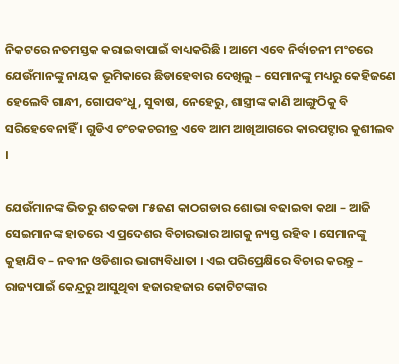ନିକଟରେ ନତମସ୍ତକ କରାଇବାପାଇଁ ବାଧ୍ୟକରିଛି । ଆମେ ଏବେ ନିର୍ବାଚନୀ ମଂଚରେ ଯେଉଁମାନଙ୍କୁ ନାୟକ ଭୂମିକାରେ ଛିଡାହେବାର ଦେଖିଲୁ – ସେମାନଙ୍କୁ ମଧ୍ୟରୁ କେହିଜଣେ ହେଲେବି ଗାନ୍ଧୀ, ଗୋପବଂଧୁ, ସୁବାଷ, ନେହେରୁ, ଶାସ୍ତ୍ରୀଙ୍କ କାଣି ଆଙ୍ଗୁଠିକୁ ବି ସରିହେବେନାହିଁ । ଗୁଡିଏ ଚଂଚକଚରୀତ୍ର ଏବେ ଆମ ଆଖିଆଗରେ କାରପଟ୍ଦାର କୁଶୀଲବ ।

ଯେଉଁମାନଙ୍କ ଭିତରୁ ଶତକଡା ୮୫ଜଣ କାଠଗଡାର ଶୋଭା ବଢାଇବା କଥା – ଆଜି ସେଇମାନଙ୍କ ହାତରେ ଏ ପ୍ରଦେଶର ବିଚାରଭାର ଆଗକୁ ନ୍ୟସ୍ତ ରହିବ । ସେମାନଙ୍କୁ କୁହାଯିବ – ନବୀନ ଓଡିଶାର ଭାଗ୍ୟବିଧାତା । ଏଇ ପରିପ୍ରେକ୍ଷିରେ ବିଚାର କରନ୍ତୁ – ରାଜ୍ୟପାଇଁ କେନ୍ଦ୍ରରୁ ଆସୁଥିବା ହଜାରହଜାର କୋଟିଟଙ୍କାର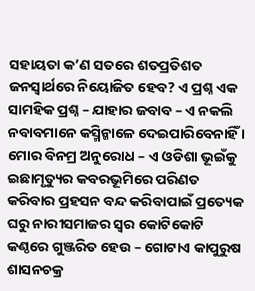ସହାୟତା କ’ଣ ସତରେ ଶତପ୍ରତିଶତ ଜନସ୍ୱାର୍ଥରେ ନିୟୋଜିତ ହେବ? ଏ ପ୍ରଶ୍ନ ଏକ ସାମହିକ ପ୍ରଶ୍ନ – ଯାହାର ଜବାବ – ଏ ନକଲି ନବାବମାନେ କସ୍ମିନ୍କାଳେ ଦେଇପାରିବେନାହିଁ । ମୋର ବିନମ୍ର ଅନୁରୋଧ – ଏ ଓଡିଶା ଭୂଇଁକୁ ଇଛାମୃତ୍ୟୁର କବରଭୂମିରେ ପରିଣତ କରିବାର ପ୍ରହସନ ବନ୍ଦ କରିବାପାଇଁ ପ୍ରତ୍ୟେକ ଘରୁ ନାରୀସମାଜର ସ୍ୱର କୋଟିକୋଟି କଣ୍ଠରେ ଗୁଞ୍ଜରିତ ହେଉ – ଗୋଟାଏ କାପୁରୁଷ ଶାସନଚକ୍ର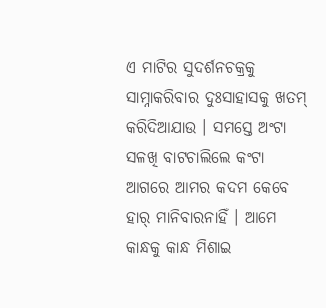ଏ ମାଟିର ସୁଦର୍ଶନଚକ୍ରକୁ ସାମ୍ନାକରିବାର ଦୁଃସାହାସକୁ ଖତମ୍ କରିଦିଆଯାଉ । ସମସ୍ତେ ଅଂଟା ସଳଖି ବାଟଚାଲିଲେ କଂଟା ଆଗରେ ଆମର କଦମ କେବେ ହାର୍ ମାନିବାରନାହିଁ । ଆମେ କାନ୍ଧକୁ କାନ୍ଧ ମିଶାଇ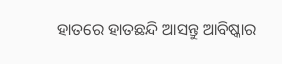ହାତରେ ହାତଛନ୍ଦି ଆସନ୍ତୁ ଆବିଷ୍କାର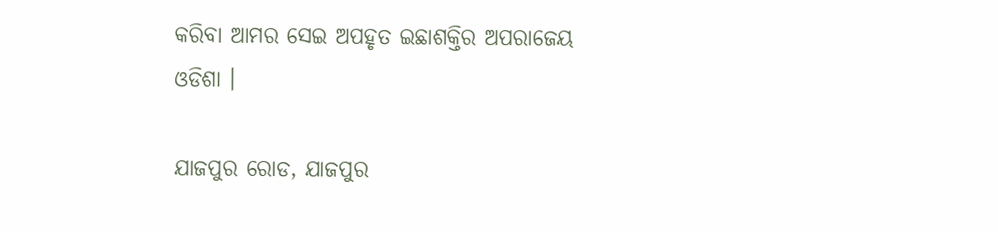କରିବା ଆମର ସେଇ ଅପହୃତ ଇଛାଶକ୍ତିର ଅପରାଜେୟ ଓଡିଶା ।

ଯାଜପୁର ରୋଡ, ଯାଜପୁର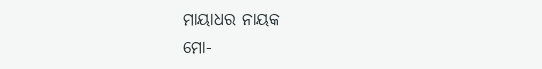ମାୟାଧର ନାୟକ
ମୋ-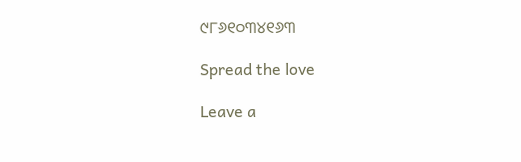୯୮୬୧୦୩୪୧୬୩

Spread the love

Leave a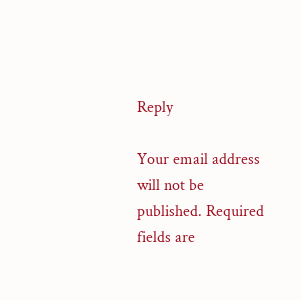Reply

Your email address will not be published. Required fields are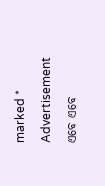marked *

Advertisement

ଏବେ ଏବେ